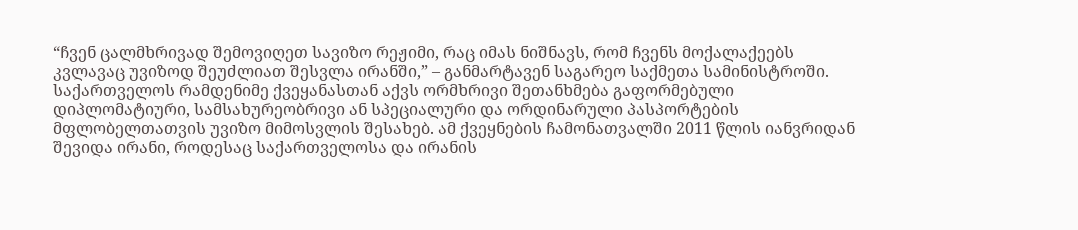“ჩვენ ცალმხრივად შემოვიღეთ სავიზო რეჟიმი, რაც იმას ნიშნავს, რომ ჩვენს მოქალაქეებს კვლავაც უვიზოდ შეუძლიათ შესვლა ირანში,” – განმარტავენ საგარეო საქმეთა სამინისტროში.
საქართველოს რამდენიმე ქვეყანასთან აქვს ორმხრივი შეთანხმება გაფორმებული დიპლომატიური, სამსახურეობრივი ან სპეციალური და ორდინარული პასპორტების მფლობელთათვის უვიზო მიმოსვლის შესახებ. ამ ქვეყნების ჩამონათვალში 2011 წლის იანვრიდან შევიდა ირანი, როდესაც საქართველოსა და ირანის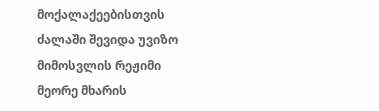მოქალაქეებისთვის ძალაში შევიდა უვიზო მიმოსვლის რეჟიმი მეორე მხარის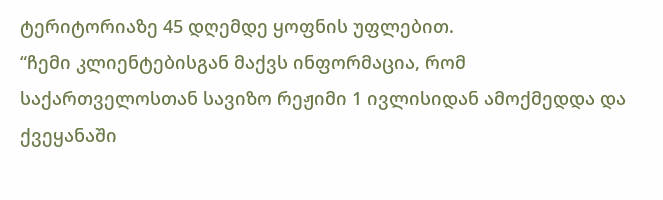ტერიტორიაზე 45 დღემდე ყოფნის უფლებით.
“ჩემი კლიენტებისგან მაქვს ინფორმაცია, რომ საქართველოსთან სავიზო რეჟიმი 1 ივლისიდან ამოქმედდა და ქვეყანაში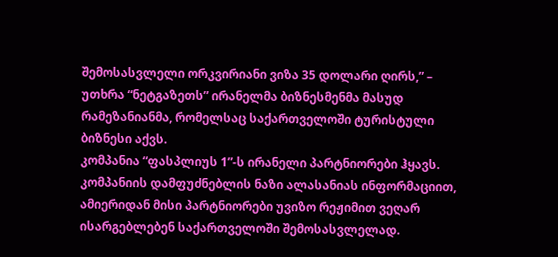შემოსასვლელი ორკვირიანი ვიზა 35 დოლარი ღირს,” – უთხრა “ნეტგაზეთს” ირანელმა ბიზნესმენმა მასუდ რამეზანიანმა, რომელსაც საქართველოში ტურისტული ბიზნესი აქვს.
კომპანია “ფასპლიუს 1”-ს ირანელი პარტნიორები ჰყავს. კომპანიის დამფუძნებლის ნაზი ალასანიას ინფორმაციით, ამიერიდან მისი პარტნიორები უვიზო რეჟიმით ვეღარ ისარგებლებენ საქართველოში შემოსასვლელად.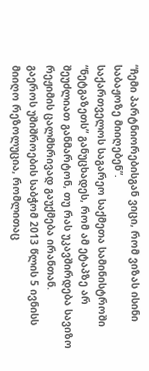“ჩემი პარტნიორებისგან ვიცი, რომ ვიზას ისინი საბაჟოზე მიიღებენ”.
საქართველოს საგარეო საქმეთა სამინისტროში “ნეტგაზეთს” განუცხადეს, რომ ამ ეტაპზე არ შეუძლიათ განმარტონ, თუ რას უკავშირდება სავიზო რეჟიმის ცალმხრივად გაუქმება ირანთან.
გაეროს უშიშროების საბჭომ 2013 წლის 5 ივნისს მიიღო რეზოლუცია, რომლითაც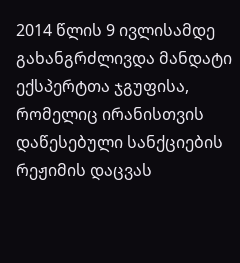2014 წლის 9 ივლისამდე გახანგრძლივდა მანდატი ექსპერტთა ჯგუფისა, რომელიც ირანისთვის დაწესებული სანქციების რეჟიმის დაცვას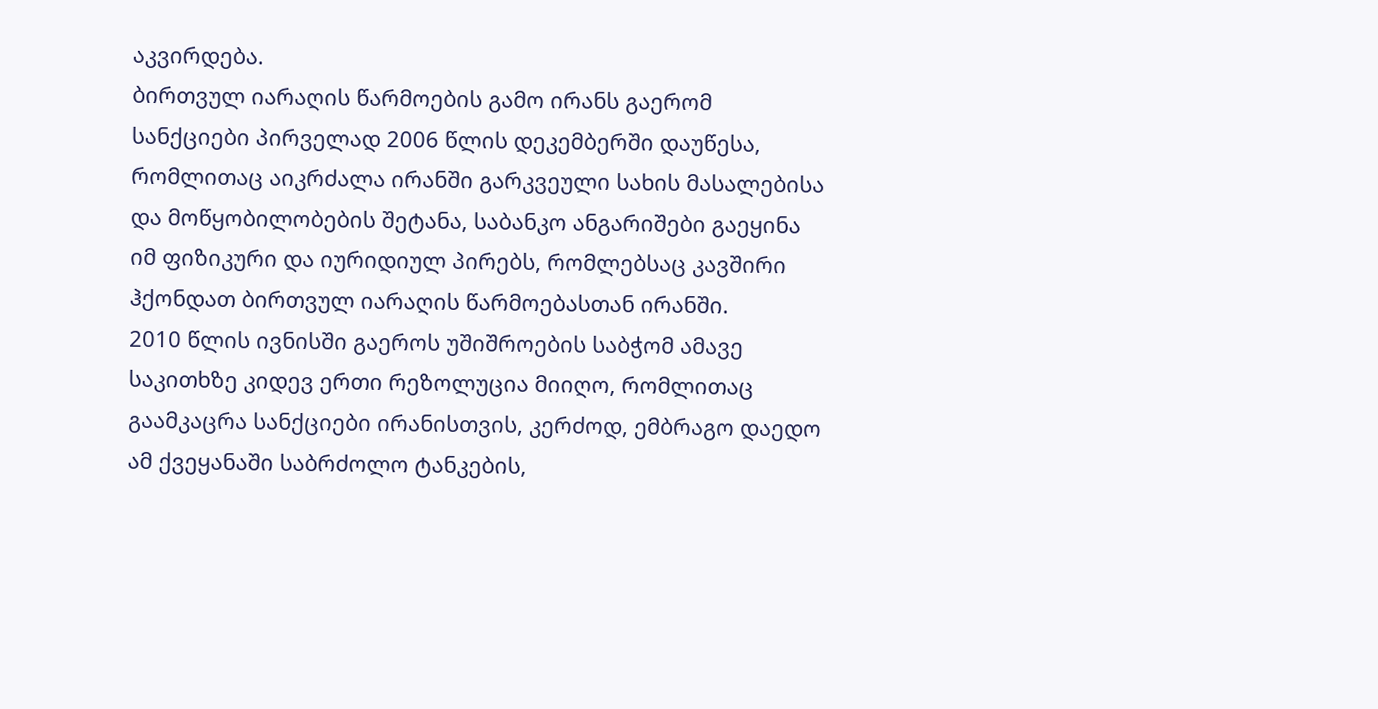აკვირდება.
ბირთვულ იარაღის წარმოების გამო ირანს გაერომ სანქციები პირველად 2006 წლის დეკემბერში დაუწესა, რომლითაც აიკრძალა ირანში გარკვეული სახის მასალებისა და მოწყობილობების შეტანა, საბანკო ანგარიშები გაეყინა იმ ფიზიკური და იურიდიულ პირებს, რომლებსაც კავშირი ჰქონდათ ბირთვულ იარაღის წარმოებასთან ირანში.
2010 წლის ივნისში გაეროს უშიშროების საბჭომ ამავე საკითხზე კიდევ ერთი რეზოლუცია მიიღო, რომლითაც გაამკაცრა სანქციები ირანისთვის, კერძოდ, ემბრაგო დაედო ამ ქვეყანაში საბრძოლო ტანკების,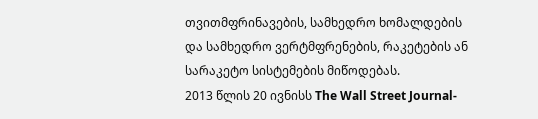თვითმფრინავების, სამხედრო ხომალდების და სამხედრო ვერტმფრენების, რაკეტების ან სარაკეტო სისტემების მიწოდებას.
2013 წლის 20 ივნისს The Wall Street Journal-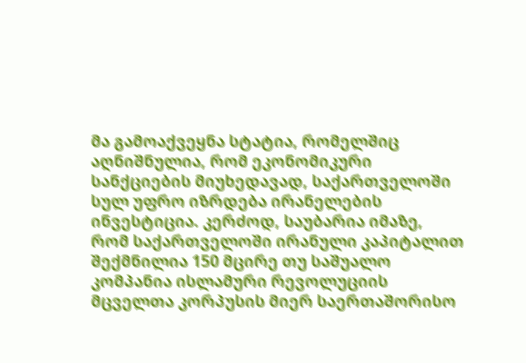მა გამოაქვეყნა სტატია, რომელშიც აღნიშნულია, რომ ეკონომიკური სანქციების მიუხედავად, საქართველოში სულ უფრო იზრდება ირანელების ინვესტიცია. კერძოდ, საუბარია იმაზე, რომ საქართველოში ირანული კაპიტალით შექმნილია 150 მცირე თუ საშუალო კომპანია ისლამური რევოლუციის მცველთა კორპუსის მიერ საერთაშორისო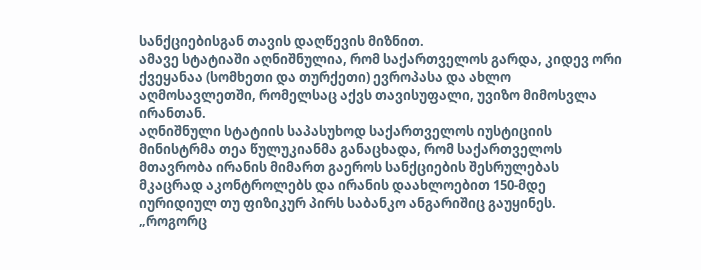სანქციებისგან თავის დაღწევის მიზნით.
ამავე სტატიაში აღნიშნულია, რომ საქართველოს გარდა, კიდევ ორი ქვეყანაა (სომხეთი და თურქეთი) ევროპასა და ახლო აღმოსავლეთში, რომელსაც აქვს თავისუფალი, უვიზო მიმოსვლა ირანთან.
აღნიშნული სტატიის საპასუხოდ საქართველოს იუსტიციის მინისტრმა თეა წულუკიანმა განაცხადა, რომ საქართველოს მთავრობა ირანის მიმართ გაეროს სანქციების შესრულებას მკაცრად აკონტროლებს და ირანის დაახლოებით 150-მდე იურიდიულ თუ ფიზიკურ პირს საბანკო ანგარიშიც გაუყინეს.
„როგორც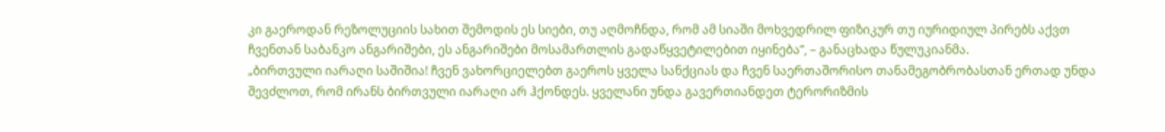კი გაეროდან რეზოლუციის სახით შემოდის ეს სიები, თუ აღმოჩნდა, რომ ამ სიაში მოხვედრილ ფიზიკურ თუ იურიდიულ პირებს აქვთ ჩვენთან საბანკო ანგარიშები, ეს ანგარიშები მოსამართლის გადაწყვეტილებით იყინება”, – განაცხადა წულუკიანმა.
„ბირთვული იარაღი საშიშია! ჩვენ ვახორციელებთ გაეროს ყველა სანქციას და ჩვენ საერთაშორისო თანამეგობრობასთან ერთად უნდა შევძლოთ, რომ ირანს ბირთვული იარაღი არ ჰქონდეს. ყველანი უნდა გავერთიანდეთ ტერორიზმის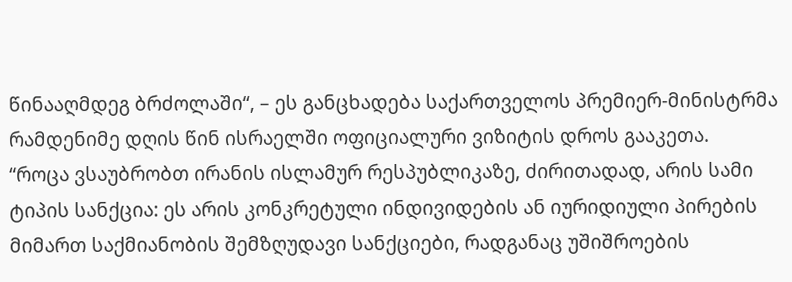წინააღმდეგ ბრძოლაში“, – ეს განცხადება საქართველოს პრემიერ-მინისტრმა რამდენიმე დღის წინ ისრაელში ოფიციალური ვიზიტის დროს გააკეთა.
“როცა ვსაუბრობთ ირანის ისლამურ რესპუბლიკაზე, ძირითადად, არის სამი ტიპის სანქცია: ეს არის კონკრეტული ინდივიდების ან იურიდიული პირების მიმართ საქმიანობის შემზღუდავი სანქციები, რადგანაც უშიშროების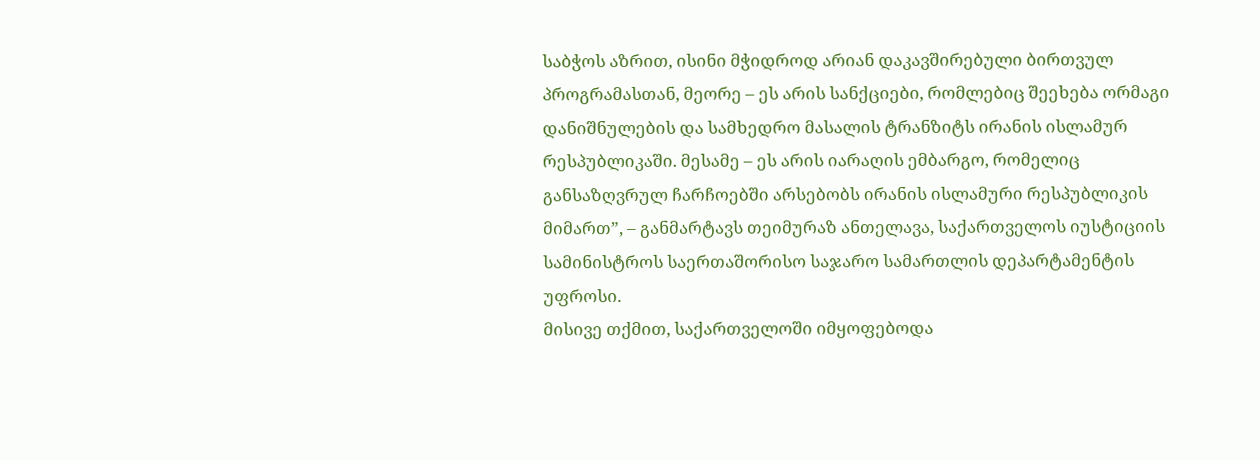საბჭოს აზრით, ისინი მჭიდროდ არიან დაკავშირებული ბირთვულ პროგრამასთან, მეორე – ეს არის სანქციები, რომლებიც შეეხება ორმაგი დანიშნულების და სამხედრო მასალის ტრანზიტს ირანის ისლამურ რესპუბლიკაში. მესამე – ეს არის იარაღის ემბარგო, რომელიც განსაზღვრულ ჩარჩოებში არსებობს ირანის ისლამური რესპუბლიკის მიმართ”, – განმარტავს თეიმურაზ ანთელავა, საქართველოს იუსტიციის სამინისტროს საერთაშორისო საჯარო სამართლის დეპარტამენტის უფროსი.
მისივე თქმით, საქართველოში იმყოფებოდა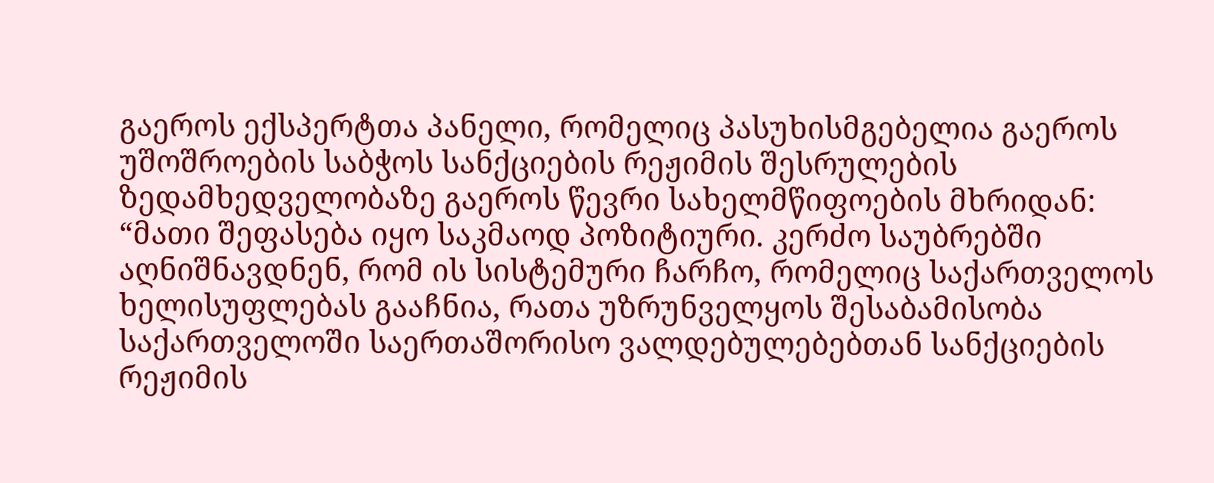გაეროს ექსპერტთა პანელი, რომელიც პასუხისმგებელია გაეროს უშოშროების საბჭოს სანქციების რეჟიმის შესრულების ზედამხედველობაზე გაეროს წევრი სახელმწიფოების მხრიდან:
“მათი შეფასება იყო საკმაოდ პოზიტიური. კერძო საუბრებში აღნიშნავდნენ, რომ ის სისტემური ჩარჩო, რომელიც საქართველოს ხელისუფლებას გააჩნია, რათა უზრუნველყოს შესაბამისობა საქართველოში საერთაშორისო ვალდებულებებთან სანქციების რეჟიმის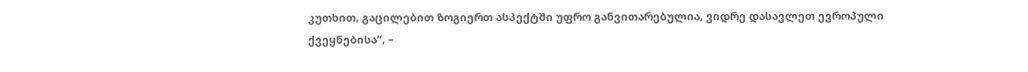კუთხით, გაცილებით ზოგიერთ ასპექტში უფრო განვითარებულია, ვიდრე დასავლეთ ევროპული ქვეყნებისა”, –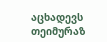აცხადევს თეიმურაზ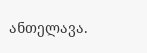ანთელავა.